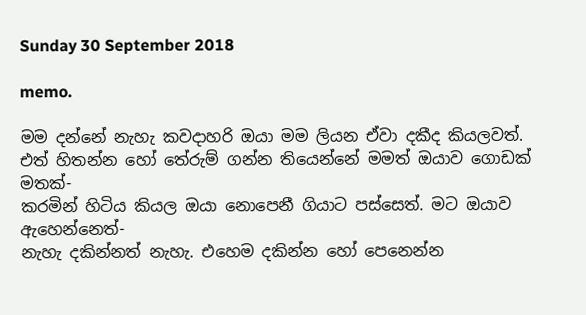Sunday 30 September 2018

memo.

මම දන්නේ නැහැ කවදාහරි ඔයා මම ලියන ඒවා දකීද කියලවත්.
එත් හිතන්න හෝ තේරුම් ගන්න තියෙන්නේ මමත් ඔයාව ගොඩක් මතක්-
කරමින් හිටිය කියල ඔයා නොපෙනී ගියාට පස්සෙත්. මට ඔයාව ඇහෙන්නෙත්-
නැහැ දකින්නත් නැහැ. එහෙම දකින්න හෝ පෙනෙන්න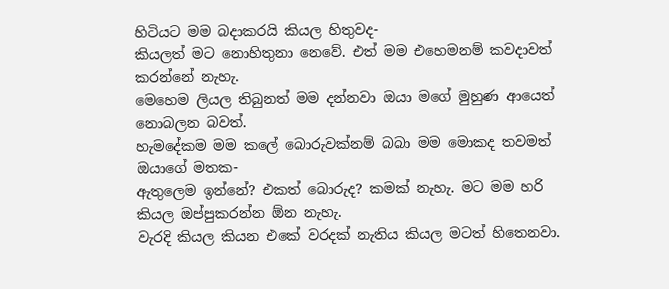හිටියට මම බදාකරයි කියල හිතුවද-
කියලත් මට නොහිතුනා නෙවේ. එත් මම එහෙමනම් කවදාවත් කරන්නේ නැහැ.
මෙහෙම ලියල තිබුනත් මම දන්නවා ඔයා මගේ මුහුණ ආයෙත් නොබලන බවත්.
හැමදේකම මම කලේ බොරුවක්නම් බබා මම මොකද තවමත් ඔයාගේ මතක-
ඇතුලෙම ඉන්නේ? එකත් බොරුද? කමක් නැහැ. මට මම හරි කියල ඔප්පුකරන්න ඕන නැහැ.
වැරදි කියල කියන එකේ වරදක් නැතිය කියල මටත් හිතෙනවා.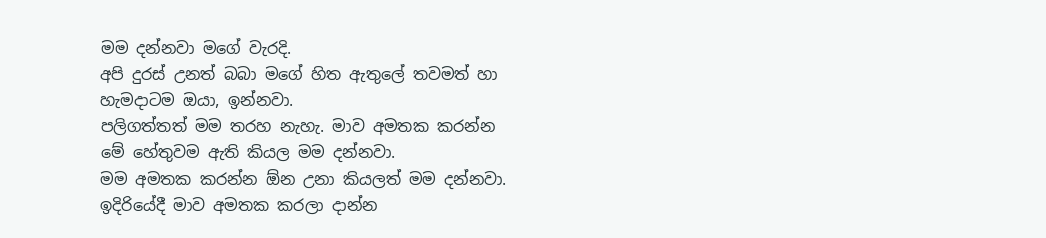මම දන්නවා මගේ වැරදි.
අපි දුරස් උනත් බබා මගේ හිත ඇතුලේ තවමත් හා හැමදාටම ඔයා, ඉන්නවා.
පලිගත්තත් මම තරහ නැහැ. මාව අමතක කරන්න මේ හේතුවම ඇති කියල මම දන්නවා.
මම අමතක කරන්න ඕන උනා කියලත් මම දන්නවා. ඉදිරියේදී මාව අමතක කරලා දාන්න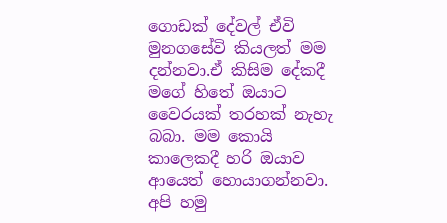ගොඩක් දේවල් ඒවි මුනගසේවි කියලත් මම දන්නවා.ඒ කිසිම දේකදී මගේ හිතේ ඔයාට වෛරයක් තරහක් නැහැ බබා. මම කොයි කාලෙකදී හරි ඔයාව ආයෙත් හොයාගන්නවා. අපි හමු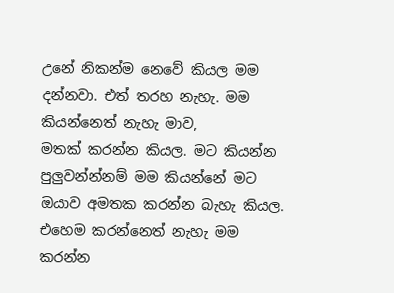උනේ නිකන්ම නෙවේ කියල මම දන්නවා. එත් තරහ නැහැ. මම කියන්නෙත් නැහැ මාව,
මතක් කරන්න කියල. මට කියන්න පුලුවන්න්නම් මම කියන්නේ මට ඔයාව අමතක කරන්න බැහැ කියල.
එහෙම කරන්නෙත් නැහැ මම කරන්න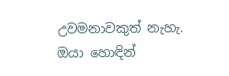උවමනාවකුත් නැහැ.
ඔයා හොඳින්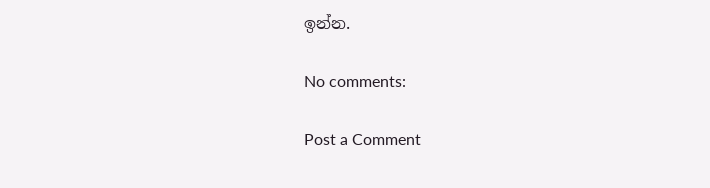ඉන්න.

No comments:

Post a Comment